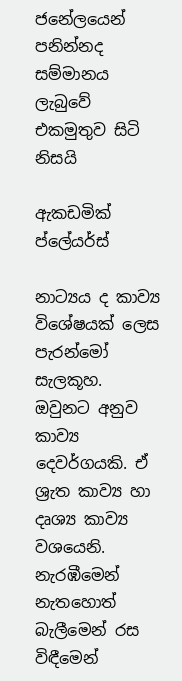ජනේලයෙන් පනින්නද සම්මානය ලැබුවේ එකමුතුව සිටි නිසයි

ඇකඩමික් ප්ලේයර්ස්

නාට්‍යය ද කාව්‍ය විශේෂයක් ලෙස පැරන්මෝ සැලකූහ. ඔවුනට අනුව කාව්‍ය දෙවර්ගයකි. ඒ ශ්‍රැත කාව්‍ය හා දෘශ්‍ය කාව්‍ය වශයෙනි. නැරඹීමෙන් නැතහොත් බැලීමෙන් රස විඳීමෙන්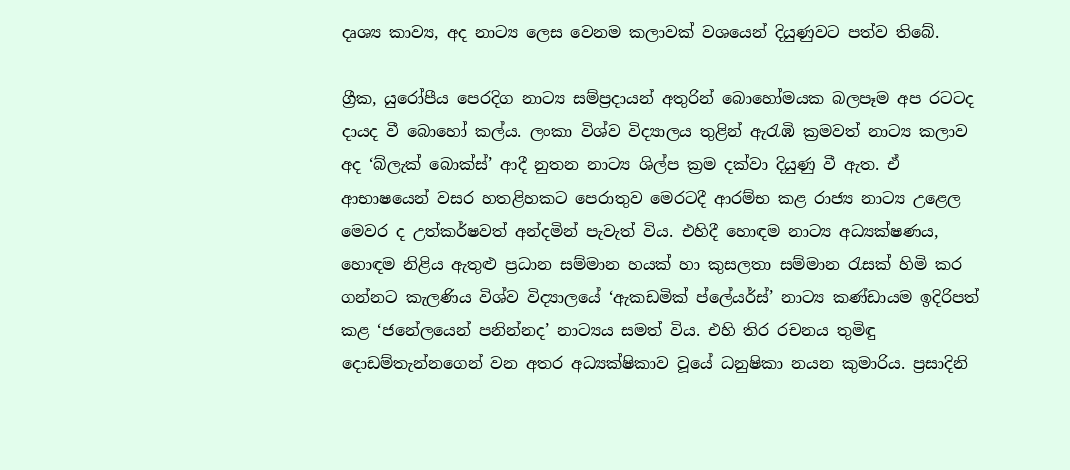දෘශ්‍ය කාව්‍ය, අද නාට්‍ය ලෙස වෙනම කලාවක් වශයෙන් දියුණුවට පත්ව තිබේ.

ග්‍රීක, යුරෝපීය පෙරදිග නාට්‍ය සම්ප්‍රදායන් අතුරින් බොහෝමයක බලපෑම අප රටටද දායද වී බොහෝ කල්ය. ලංකා විශ්ව විද්‍යාලය තුළින් ඇරැඹි ක්‍රමවත් නාට්‍ය කලාව අද ‘බ්ලැක් බොක්ස්’ ආදී නුතන නාට්‍ය ශිල්ප ක්‍රම දක්වා දියුණු වී ඇත. ඒ ආභාෂයෙන් වසර හතළිහකට පෙරාතුව මෙරටදී ආරම්භ කළ රාජ්‍ය නාට්‍ය උළෙල මෙවර ද උත්කර්ෂවත් අන්දමින් පැවැත් විය. එහිදී හොඳම නාට්‍ය අධ්‍යක්ෂණය, හොඳම නිළිය ඇතුළු ප්‍රධාන සම්මාන හයක් හා කුසලතා සම්මාන රැසක් හිමි කර ගන්නට කැලණිය විශ්ව විද්‍යාලයේ ‘ඇකඩමික් ප්ලේයර්ස්’ නාට්‍ය කණ්ඩායම ඉදිරිපත් කළ ‘ජනේලයෙන් පනින්නද’ නාට්‍යය සමත් විය. එහි තිර රචනය තුමිඳු දොඩම්තැන්නගෙන් වන අතර අධ්‍යක්ෂිකාව වූයේ ධනුෂිකා නයන කුමාරිය. ප්‍රසාදිනි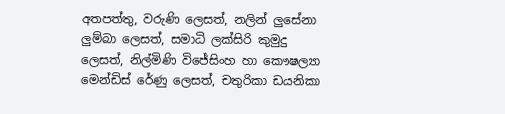අතපත්තු, වරුණි ලෙසත්, නලින් ලුසේනා ලුම්බා ලෙසත්, සමාධි ලක්සිරි කුමුදු ලෙසත්, නිල්මිණි විජේසිංහ හා කෞෂල්‍යා මෙන්ඩිස් රේණු ලෙසත්, චතුරිකා ඩයනිකා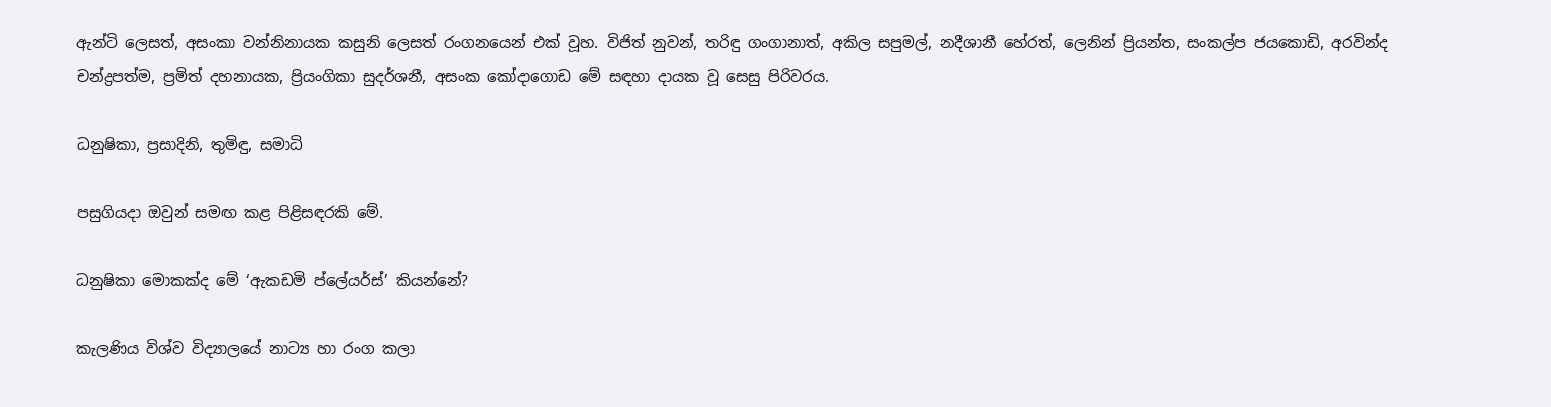ඇන්ටි ලෙසත්, අසංකා වන්නිනායක කසුනි ලෙසත් රංගනයෙන් එක් වූහ. විජිත් නුවන්, තරිඳු ගංගානාත්, අකිල සපුමල්, නදීශානී හේරත්, ලෙනින් ප්‍රියන්ත, සංකල්ප ජයකොඩි, අරවින්ද චන්ද්‍රපත්ම, ප්‍රමිත් දහනායක, ප්‍රියංගිකා සුදර්ශනී, අසංක කෝදාගොඩ මේ සඳහා දායක වූ සෙසු පිරිවරය.

ධනුෂිකා, ප්‍රසාදිනි, තුමිඳු, සමාධි

පසුගියදා ඔවුන් සමඟ කළ පිළිසඳරකි මේ.

ධනුෂිකා මොකක්ද මේ ‘ඇකඩමි ප්ලේයර්ස්’ කියන්නේ?

කැලණිය විශ්ව විද්‍යාලයේ නාට්‍ය හා රංග කලා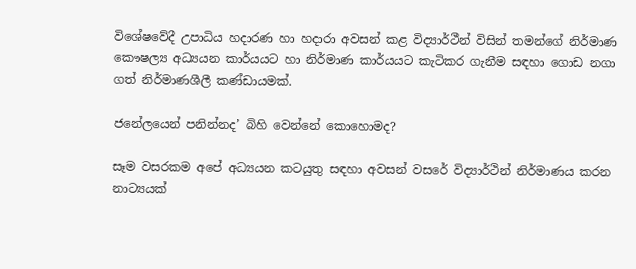විශේෂවේදී උපාධිය හදාරණ හා හදාරා අවසන් කළ විද්‍යාර්ථීන් විසින් තමන්ගේ නිර්මාණ කෞෂල්‍ය අධ්‍යයන කාර්යයට හා නිර්මාණ කාර්යයට කැටිකර ගැනීම සඳහා ගොඩ නගා ගත් නිර්මාණශීලී කණ්ඩායමක්.

ජනේලයෙන් පනින්නද’ බිහි වෙන්නේ කොහොමද?

සෑම වසරකම අපේ අධ්‍යයන කටයුතු සඳහා අවසන් වසරේ විද්‍යාර්ථින් නිර්මාණය කරන නාට්‍යයක්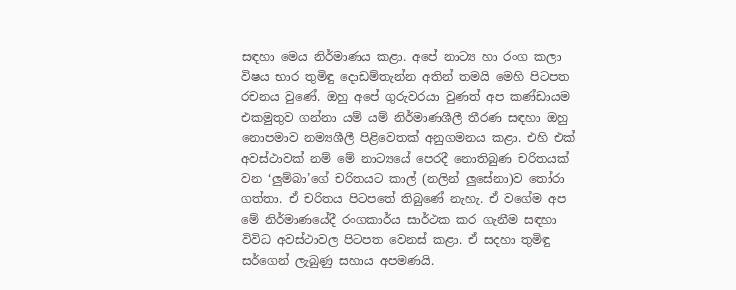සඳහා මෙය නිර්මාණය කළා. අපේ නාට්‍ය හා රංග කලා විෂය භාර තුමිඳු දොඩම්තැන්න අතින් තමයි මෙහි පිටපත රචනය වුණේ. ඔහු අපේ ගුරුවරයා වුණත් අප කණ්ඩායම එකමුතුව ගන්නා යම් යම් නිර්මාණශීලී තීරණ සඳහා ඔහු නොපමාව නම්‍යශීලී පිළිවෙතක් අනුගමනය කළා. එහි එක් අවස්ථාවක් නම් මේ නාට්‍යයේ පෙරදී නොතිබුණ චරිතයක් වන ‘ලුම්බා’ගේ චරිතයට කාල් (නලින් ලුසේනා)ව තෝරා ගත්තා. ඒ චරිතය පිටපතේ තිබුණේ නැහැ. ඒ වගේම අප මේ නිර්මාණයේදී රංගකාර්ය සාර්ථක කර ගැනීම සඳහා විවිධ අවස්ථාවල පිටපත වෙනස් කළා. ඒ සදහා තුමිඳු සර්ගෙන් ලැබුණු සහාය අපමණයි.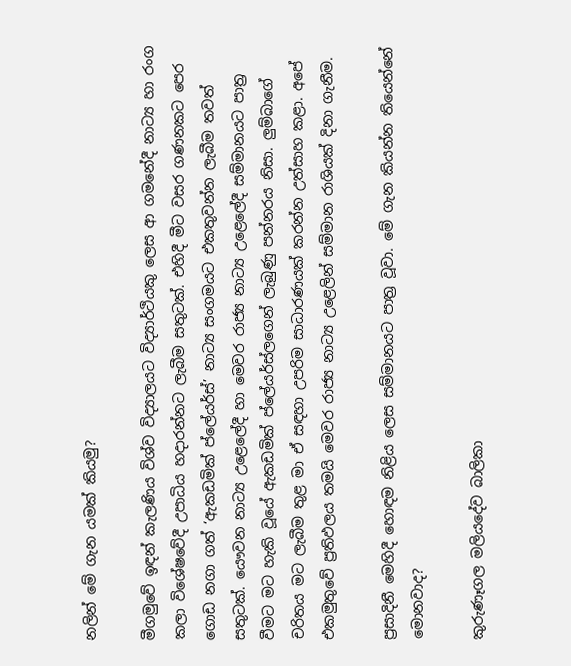නලින් මේ ගැන යමක් කියමු?

මීගමුවේ ඉඳන් කැලණිය විශ්ව විද්‍යාලයට විද්‍යාර්ථියකු ලෙස ආ ගමනේදී නාට්‍ය හා රංග කලා විශේෂවේදී උපාධිය හදාරන්නට ලැබීම සතුටක්. එහිදී මීට වසර ගණනකට පෙර ගොඩ නගා ගත් ‘ඇකඩමික් ප්ලේයර්ස්’ නාට්‍ය සංගමයට එකතුවන්න ලැබීම තවත් සතුටක්. යෞවන නාට්‍ය උළෙලේදී හා මෙවර රාජ්‍ය නාට්‍ය උළෙලේදී සම්මානයට පාත්‍ර වීමට මට හැකි වූයේ ඇකඩමික් ප්ලේයර්ස්ලගෙන් ලැබුණු පන්නරය නිසා. ලුම්බාගේ චරිතය මට ලැබීම තුළ මා ඒ සඳහා උපරිම සාධාරණයක් කරන්න උත්සාහ කළා. අපේ එකමුතුවේ ප්‍රතිඵලය තමයි මෙවර රාජ්‍ය නාට්‍ය උළෙලින් සම්මාන රාශියක් දිනා ගැනීම.

ප්‍රසාදිනී මෙහිදී හොඳම නිළිය ලෙස සම්මානයට පාත්‍ර වූවා. මේ ගැන කියන්න තියෙන්නේ මොනවාද?

කුරුණෑගල මලියදේව බාලිකා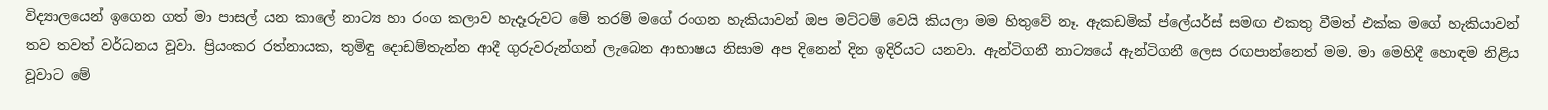විද්‍යාලයෙන් ඉගෙන ගත් මා පාසල් යන කාලේ නාට්‍ය හා රංග කලාව හැදෑරුවට මේ තරම් මගේ රංගන හැකියාවන් ඔප මට්ටම් වෙයි කියලා මම හිතුවේ නෑ. ඇකඩමික් ප්ලේයර්ස් සමඟ එකතු වීමත් එක්ක මගේ හැකියාවන් තව තවත් වර්ධනය වූවා. ප්‍රියංකර රත්නායක, තුමිඳු දොඩම්තැන්න ආදී ගුරුවරුන්ගන් ලැබෙන ආභාෂය නිසාම අප දිනෙන් දින ඉදිරියට යනවා. ඇන්ටිගනී නාට්‍යයේ ඇන්ටිගනී ලෙස රඟපාන්නෙත් මම. මා මෙහිදී හොඳම නිළිය වූවාට මේ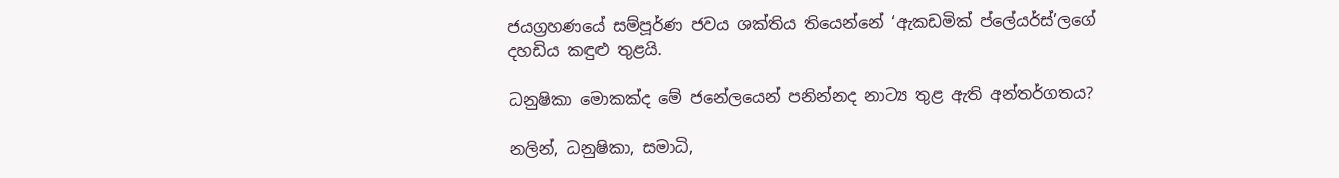ජයග්‍රහණයේ සම්පූර්ණ ජවය ශක්තිය තියෙන්නේ ‘ඇකඩමික් ප්ලේයර්ස්’ලගේ දහඩිය කඳුළු තුළයි.

ධනුෂිකා මොකක්ද මේ ජනේලයෙන් පනින්නද නාට්‍ය තුළ ඇති අන්තර්ගතය?

නලින්, ධනුෂිකා, සමාධි,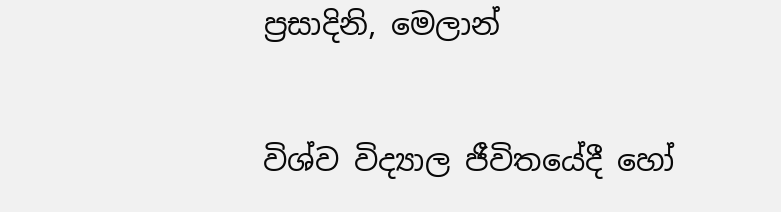ප්‍රසාදිනි, මෙලාන්

විශ්ව විද්‍යාල ජීවිතයේදී හෝ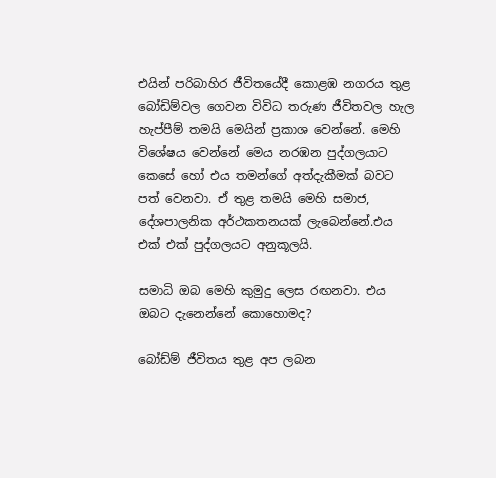එයින් පරිබාහිර ජීවිතයේදී කොළඹ නගරය තුළ බෝඩිම්වල ගෙවන විවිධ තරුණ ජීවිතවල හැල හැප්පීම් තමයි මෙයින් ප්‍රකාශ වෙන්නේ. මෙහි විශේෂය වෙන්නේ මෙය නරඹන පුද්ගලයාට කෙසේ හෝ එය තමන්ගේ අත්දැකීමක් බවට පත් වෙනවා. ඒ තුළ තමයි මෙහි සමාජ, දේශපාලනික අර්ථකතනයක් ලැබෙන්නේ.එය එක් එක් පුද්ගලයට අනුකූලයි.

සමාධි ඔබ මෙහි කුමුදු ලෙස රඟනවා. එය ඔබට දැනෙන්නේ කොහොමද?

බෝඩ්ම් ජීවිතය තුළ අප ලබන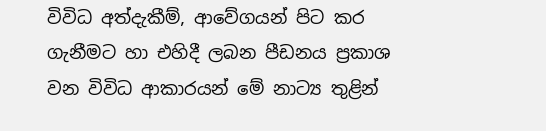විවිධ අත්දැකීම්, ආවේගයන් පිට කර ගැනීමට හා එහිදී ලබන පීඩනය ප්‍රකාශ වන විවිධ ආකාරයන් මේ නාට්‍ය තුළින්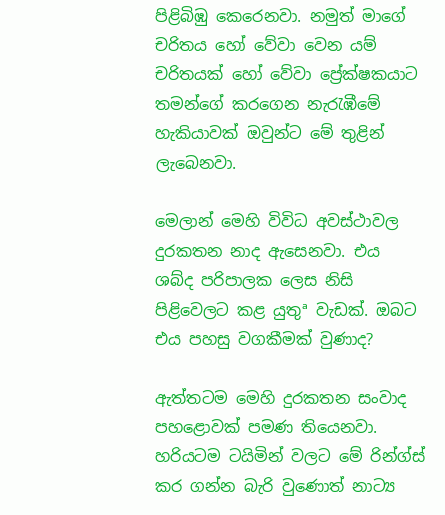පිළිබිඹු කෙරෙනවා. නමුත් මාගේ චරිතය හෝ වේවා වෙන යම් චරිතයක් හෝ වේවා ප්‍රේක්ෂකයාට තමන්ගේ කරගෙන නැරැඹීමේ හැකියාවක් ඔවුන්ට මේ තුළින් ලැබෙනවා.

මෙලාන් මෙහි විවිධ අවස්ථාවල දුරකතන නාද ඇසෙනවා. එය ශබ්ද පරිපාලක ලෙස නිසි පිළිවෙලට කළ යුතුª වැඩක්. ඔබට එය පහසු වගකීමක් වුණාද?

ඇත්තටම මෙහි දුරකතන සංවාද පහළොවක් පමණ තියෙනවා. හරියටම ටයිමින් වලට මේ රින්ග්ස් කර ගන්න බැරි වුණොත් නාට්‍ය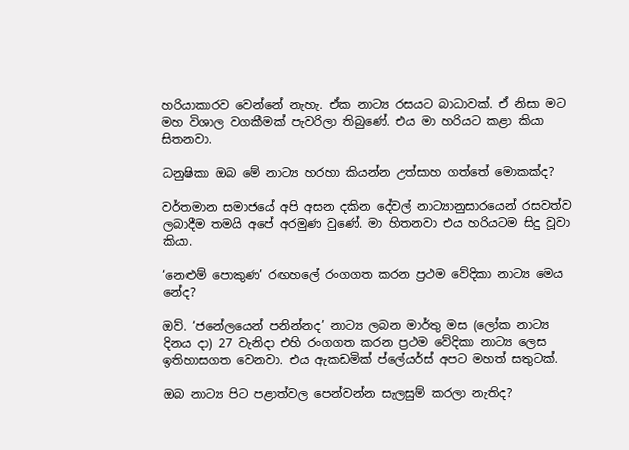හරියාකාරව වෙන්නේ නැහැ. ඒක නාට්‍ය රසයට බාධාවක්. ඒ නිසා මට මහ විශාල වගකීමක් පැවරිලා තිබුණේ. එය මා හරියට කළා කියා සිතනවා.

ධනුෂිකා ඔබ මේ නාට්‍ය හරහා කියන්න උත්සාහ ගත්තේ මොකක්ද?

වර්තමාන සමාජයේ අපි අසන දකින දේවල් නාට්‍යානුසාරයෙන් රසවත්ව ලබාදීම තමයි අපේ අරමුණ වුණේ. මා හිතනවා එය හරියටම සිදු වූවා කියා.

‘නෙළුම් පොකුණ’ රඟහලේ රංගගත කරන ප්‍රථම වේදිකා නාට්‍ය මෙය නේද?

ඔව්. ‘ජනේලයෙන් පනින්නද’ නාට්‍ය ලබන මාර්තු මස (ලෝක නාට්‍ය දිනය දා) 27 වැනිදා එහි රංගගත කරන ප්‍රථම වේදිකා නාට්‍ය ලෙස ඉතිහාසගත වෙනවා. එය ඇකඩමික් ප්ලේයර්ස් අපට මහත් සතුටක්.

ඔබ නාට්‍ය පිට පළාත්වල පෙන්වන්න සැලසුම් කරලා නැතිද?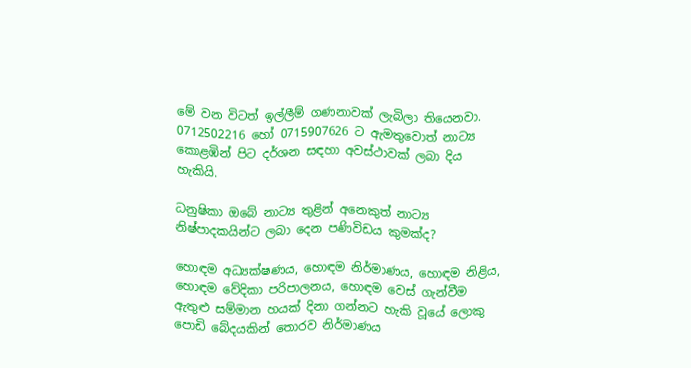මේ වන විටත් ඉල්ලීම් ගණනාවක් ලැබිලා තියෙනවා. 0712502216 හෝ 0715907626 ට ඇමතුවොත් නාට්‍ය කොළඹින් පිට දර්ශන සඳහා අවස්ථාවක් ලබා දිය හැකියි.

ධනුෂිකා ඔබේ නාට්‍ය තුළින් අනෙකුත් නාට්‍ය නිෂ්පාදකයින්ට ලබා දෙන පණිවිඩය කුමක්ද?

හොඳම අධ්‍යක්ෂණය, හොඳම නිර්මාණය, හොඳම නිළිය, හොඳම වේදිකා පරිපාලනය, හොඳම වෙස් ගැන්වීම ඇතුළු සම්මාන හයක් දිනා ගන්නට හැකි වූයේ ලොකු පොඩි බේදයකින් තොරව නිර්මාණය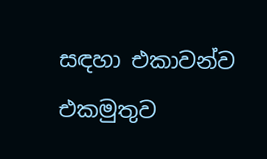සඳහා එකාවන්ව එකමුතුව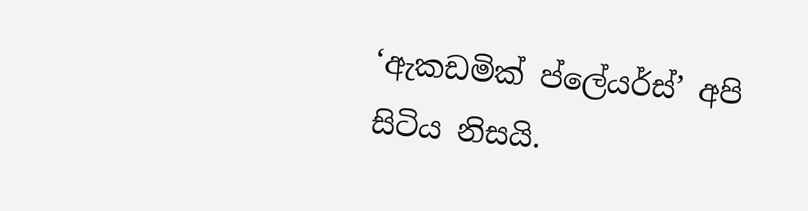‘ඇකඩමික් ප්ලේයර්ස්’ අපි සිටිය නිසයි.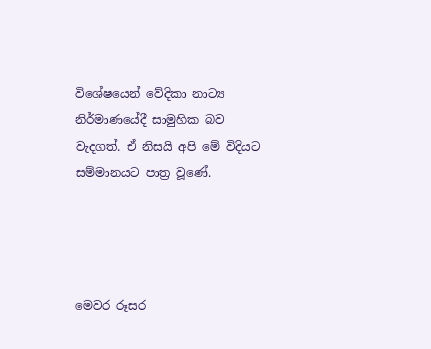විශේෂයෙන් වේදිකා නාට්‍ය නිර්මාණයේදී සාමුහික බව වැදගත්. ඒ නිසයි අපි මේ විදියට සම්මානයට පාත්‍ර වූණේ.




මෙවර රූසර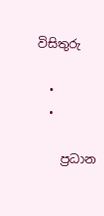විසිතුරු

  •
  •

    ප්‍රධාන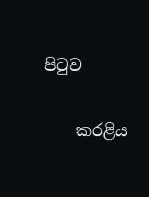පිටුව

    කරළිය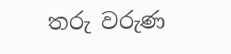තරු වරුණ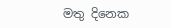මතු දිනෙක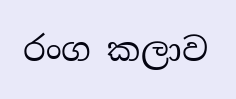රංග කලාව